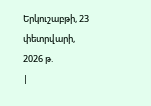Երկուշաբթի, 23 փետրվարի, 2026 թ.
|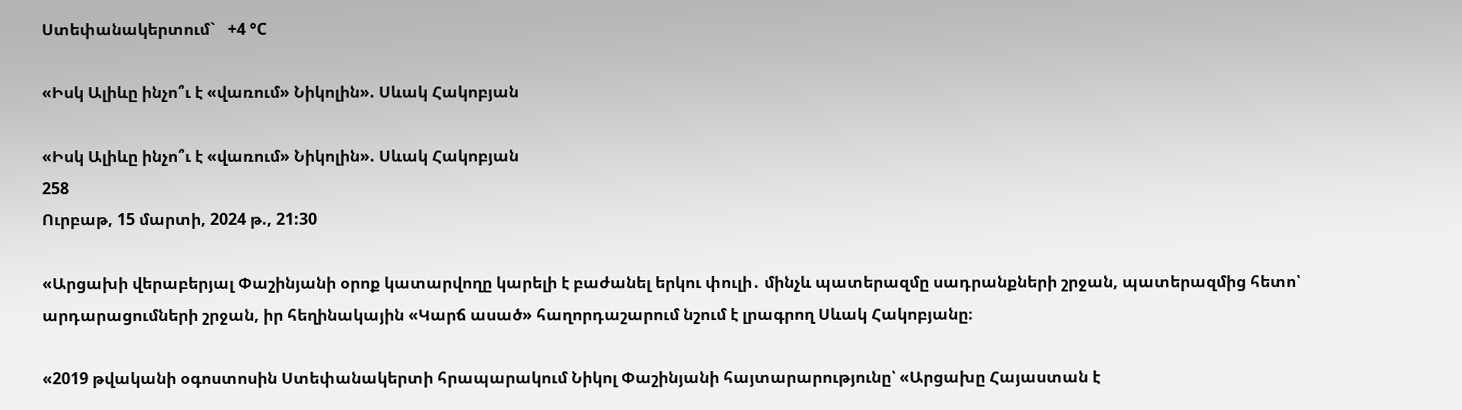Ստեփանակերտում`   +4 °C

«Իսկ Ալիևը ինչո՞ւ է «վառում» Նիկոլին». Սևակ Հակոբյան

«Իսկ Ալիևը ինչո՞ւ է «վառում» Նիկոլին». Սևակ Հակոբյան
258
Ուրբաթ, 15 մարտի, 2024 թ., 21:30

«Արցախի վերաբերյալ Փաշինյանի օրոք կատարվողը կարելի է բաժանել երկու փուլի․ մինչև պատերազմը սադրանքների շրջան, պատերազմից հետո՝ արդարացումների շրջան, իր հեղինակային «Կարճ ասած» հաղորդաշարում նշում է լրագրող Սևակ Հակոբյանը։

«2019 թվականի օգոստոսին Ստեփանակերտի հրապարակում Նիկոլ Փաշինյանի հայտարարությունը՝ «Արցախը Հայաստան է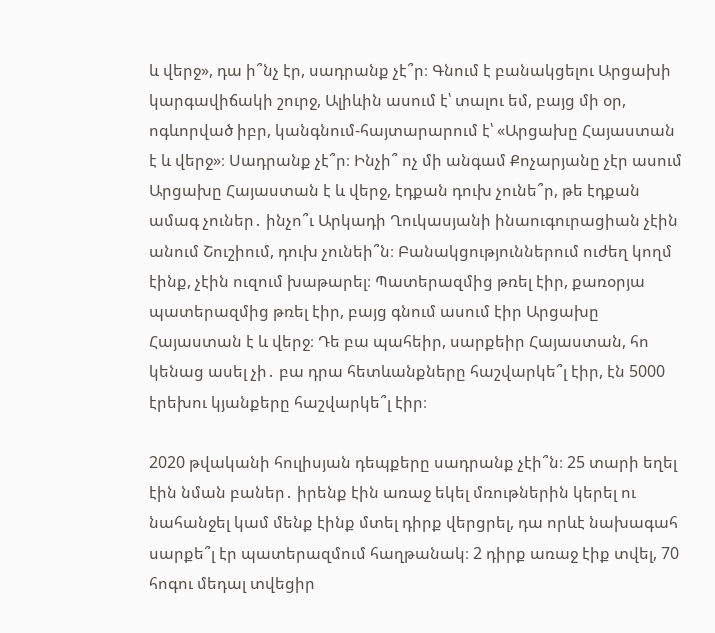և վերջ», դա ի՞նչ էր, սադրանք չէ՞ր։ Գնում է բանակցելու Արցախի կարգավիճակի շուրջ, Ալիևին ասում է՝ տալու եմ, բայց մի օր, ոգևորված իբր, կանգնում-հայտարարում է՝ «Արցախը Հայաստան է և վերջ»։ Սադրանք չէ՞ր։ Ինչի՞ ոչ մի անգամ Քոչարյանը չէր ասում Արցախը Հայաստան է և վերջ, էդքան դուխ չունե՞ր, թե էդքան ամագ չուներ․ ինչո՞ւ Արկադի Ղուկասյանի ինաուգուրացիան չէին անում Շուշիում, դուխ չունեի՞ն։ Բանակցություններում ուժեղ կողմ էինք, չէին ուզում խաթարել։ Պատերազմից թռել էիր, քառօրյա պատերազմից թռել էիր, բայց գնում ասում էիր Արցախը Հայաստան է և վերջ։ Դե բա պահեիր, սարքեիր Հայաստան, հո կենաց ասել չի․ բա դրա հետևանքները հաշվարկե՞լ էիր, էն 5000 էրեխու կյանքերը հաշվարկե՞լ էիր։

2020 թվականի հուլիսյան դեպքերը սադրանք չէի՞ն։ 25 տարի եղել էին նման բաներ․ իրենք էին առաջ եկել մռութներին կերել ու նահանջել կամ մենք էինք մտել դիրք վերցրել, դա որևէ նախագահ սարքե՞լ էր պատերազմում հաղթանակ։ 2 դիրք առաջ էիք տվել, 70 հոգու մեդալ տվեցիր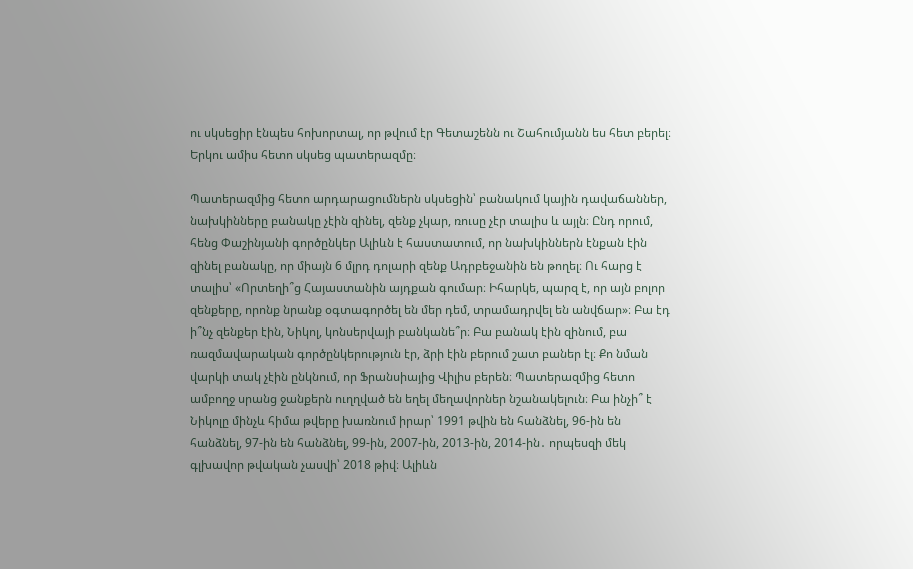ու սկսեցիր էնպես հոխորտալ, որ թվում էր Գետաշենն ու Շահումյանն ես հետ բերել։ Երկու ամիս հետո սկսեց պատերազմը։

Պատերազմից հետո արդարացումներն սկսեցին՝ բանակում կային դավաճաններ, նախկինները բանակը չէին զինել, զենք չկար, ռուսը չէր տալիս և այլն։ Ընդ որում, հենց Փաշինյանի գործընկեր Ալիևն է հաստատում, որ նախկիններն էնքան էին զինել բանակը, որ միայն 6 մլրդ դոլարի զենք Ադրբեջանին են թողել։ Ու հարց է տալիս՝ «Որտեղի՞ց Հայաստանին այդքան գումար։ Իհարկե, պարզ է, որ այն բոլոր զենքերը, որոնք նրանք օգտագործել են մեր դեմ, տրամադրվել են անվճար»։ Բա էդ ի՞նչ զենքեր էին, Նիկոլ, կոնսերվայի բանկանե՞ր։ Բա բանակ էին զինում, բա ռազմավարական գործընկերություն էր, ձրի էին բերում շատ բաներ էլ։ Քո նման վարկի տակ չէին ընկնում, որ Ֆրանսիայից Վիլիս բերեն։ Պատերազմից հետո ամբողջ սրանց ջանքերն ուղղված են եղել մեղավորներ նշանակելուն։ Բա ինչի՞ է Նիկոլը մինչև հիմա թվերը խառնում իրար՝ 1991 թվին են հանձնել, 96-ին են հանձնել, 97-ին են հանձնել, 99-ին, 2007-ին, 2013-ին, 2014-ին․ որպեսզի մեկ գլխավոր թվական չասվի՝ 2018 թիվ։ Ալիևն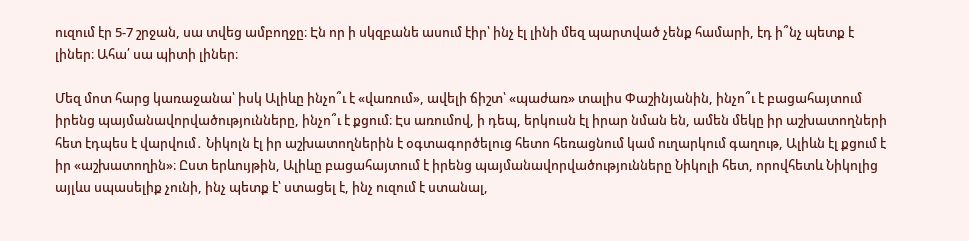ուզում էր 5-7 շրջան, սա տվեց ամբողջը։ Էն որ ի սկզբանե ասում էիր՝ ինչ էլ լինի մեզ պարտված չենք համարի, էդ ի՞նչ պետք է լիներ։ Ահա՛ սա պիտի լիներ։

Մեզ մոտ հարց կառաջանա՝ իսկ Ալիևը ինչո՞ւ է «վառում», ավելի ճիշտ՝ «պաժառ» տալիս Փաշինյանին, ինչո՞ւ է բացահայտում իրենց պայմանավորվածությունները, ինչո՞ւ է քցում։ Էս առումով, ի դեպ, երկուսն էլ իրար նման են, ամեն մեկը իր աշխատողների հետ էդպես է վարվում․ Նիկոլն էլ իր աշխատողներին է օգտագործելուց հետո հեռացնում կամ ուղարկում գաղութ, Ալիևն էլ քցում է իր «աշխատողին»։ Ըստ երևույթին, Ալիևը բացահայտում է իրենց պայմանավորվածությունները Նիկոլի հետ, որովհետև Նիկոլից այլևս սպասելիք չունի, ինչ պետք է՝ ստացել է, ինչ ուզում է ստանալ,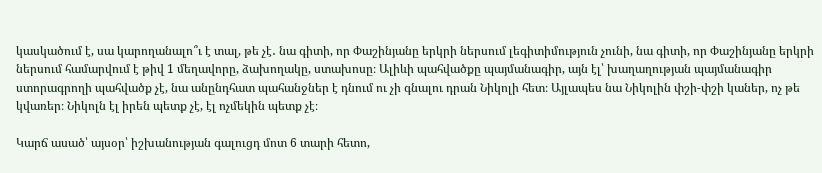կասկածում է, սա կարողանալո՞ւ է տալ, թե չէ․ նա գիտի, որ Փաշինյանը երկրի ներսում լեգիտիմություն չունի, նա գիտի, որ Փաշինյանը երկրի ներսում համարվում է թիվ 1 մեղավորը, ձախողակը, ստախոսը։ Ալիևի պահվածքը պայմանագիր, այն էլ՝ խաղաղության պայմանագիր ստորագրողի պահվածք չէ, նա անընդհատ պահանջներ է դնում ու չի գնալու դրան Նիկոլի հետ։ Այլապես նա Նիկոլին փշի-փշի կաներ, ոչ թե կվառեր։ Նիկոլն էլ իրեն պետք չէ, էլ ոչմեկին պետք չէ։

Կարճ ասած՝ այսօր՝ իշխանության գալուցդ մոտ 6 տարի հետո,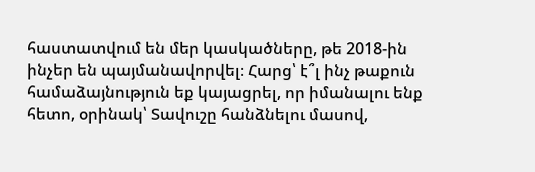հաստատվում են մեր կասկածները, թե 2018-ին ինչեր են պայմանավորվել։ Հարց՝ է՞լ ինչ թաքուն համաձայնություն եք կայացրել, որ իմանալու ենք հետո, օրինակ՝ Տավուշը հանձնելու մասով,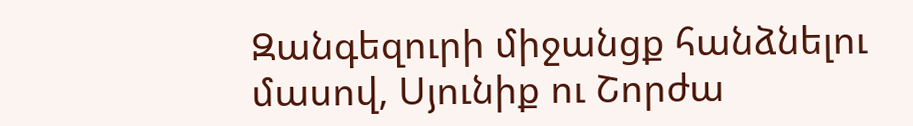Զանգեզուրի միջանցք հանձնելու մասով, Սյունիք ու Շորժա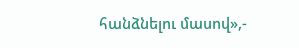հանձնելու մասով»,-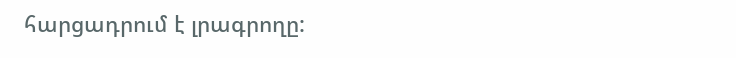հարցադրում է լրագրողը: